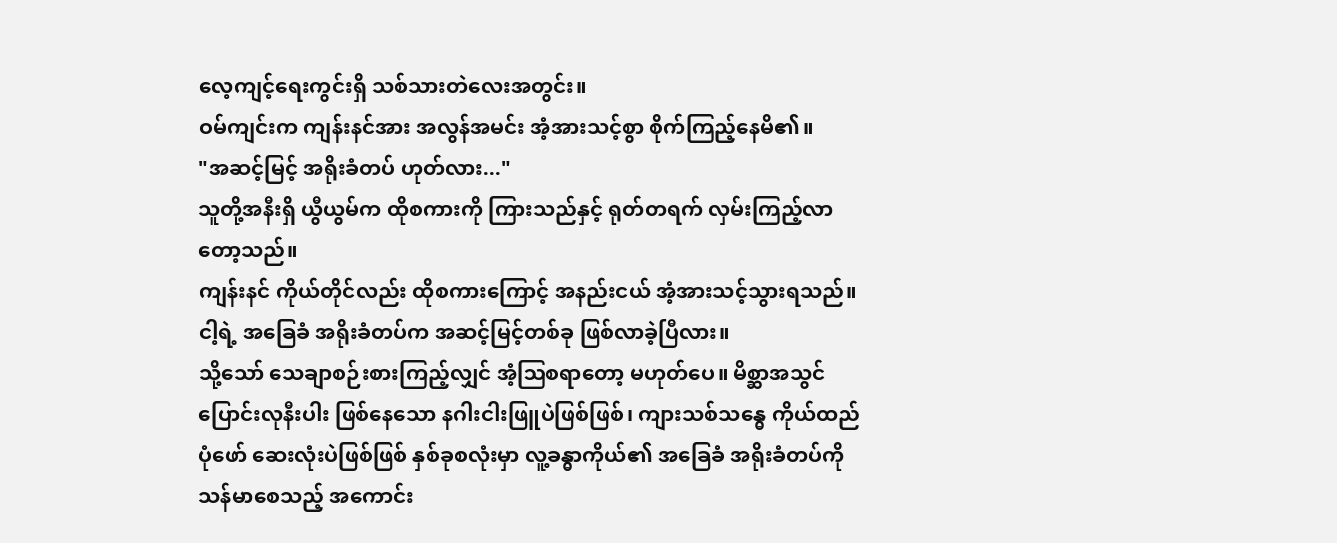လေ့ကျင့်ရေးကွင်းရှိ သစ်သားတဲလေးအတွင်း။
ဝမ်ကျင်းက ကျန်းနင်အား အလွန်အမင်း အံ့အားသင့်စွာ စိုက်ကြည့်နေမိ၏။
"အဆင့်မြင့် အရိုးခံတပ် ဟုတ်လား..."
သူတို့အနီးရှိ ယွီယွမ်က ထိုစကားကို ကြားသည်နှင့် ရုတ်တရက် လှမ်းကြည့်လာတော့သည်။
ကျန်းနင် ကိုယ်တိုင်လည်း ထိုစကားကြောင့် အနည်းငယ် အံ့အားသင့်သွားရသည်။
ငါ့ရဲ့ အခြေခံ အရိုးခံတပ်က အဆင့်မြင့်တစ်ခု ဖြစ်လာခဲ့ပြီလား။
သို့သော် သေချာစဉ်းစားကြည့်လျှင် အံ့ဩစရာတော့ မဟုတ်ပေ။ မိစ္ဆာအသွင်ပြောင်းလုနီးပါး ဖြစ်နေသော နဂါးငါးဖြူပဲဖြစ်ဖြစ်၊ ကျားသစ်သန္ဓေ ကိုယ်ထည်ပုံဖော် ဆေးလုံးပဲဖြစ်ဖြစ် နှစ်ခုစလုံးမှာ လူ့ခန္ဓာကိုယ်၏ အခြေခံ အရိုးခံတပ်ကို သန်မာစေသည့် အကောင်း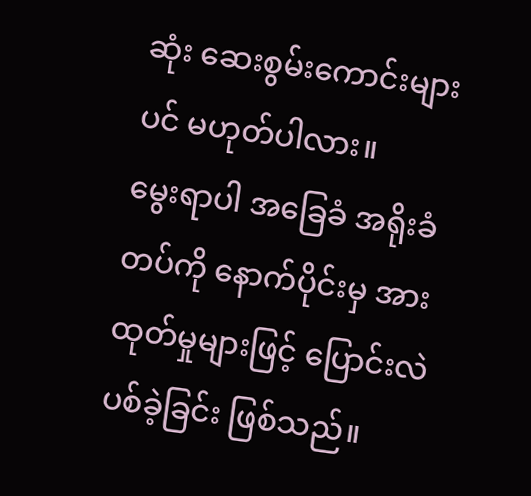ဆုံး ဆေးစွမ်းကောင်းများပင် မဟုတ်ပါလား။
မွေးရာပါ အခြေခံ အရိုးခံတပ်ကို နောက်ပိုင်းမှ အားထုတ်မှုများဖြင့် ပြောင်းလဲပစ်ခဲ့ခြင်း ဖြစ်သည်။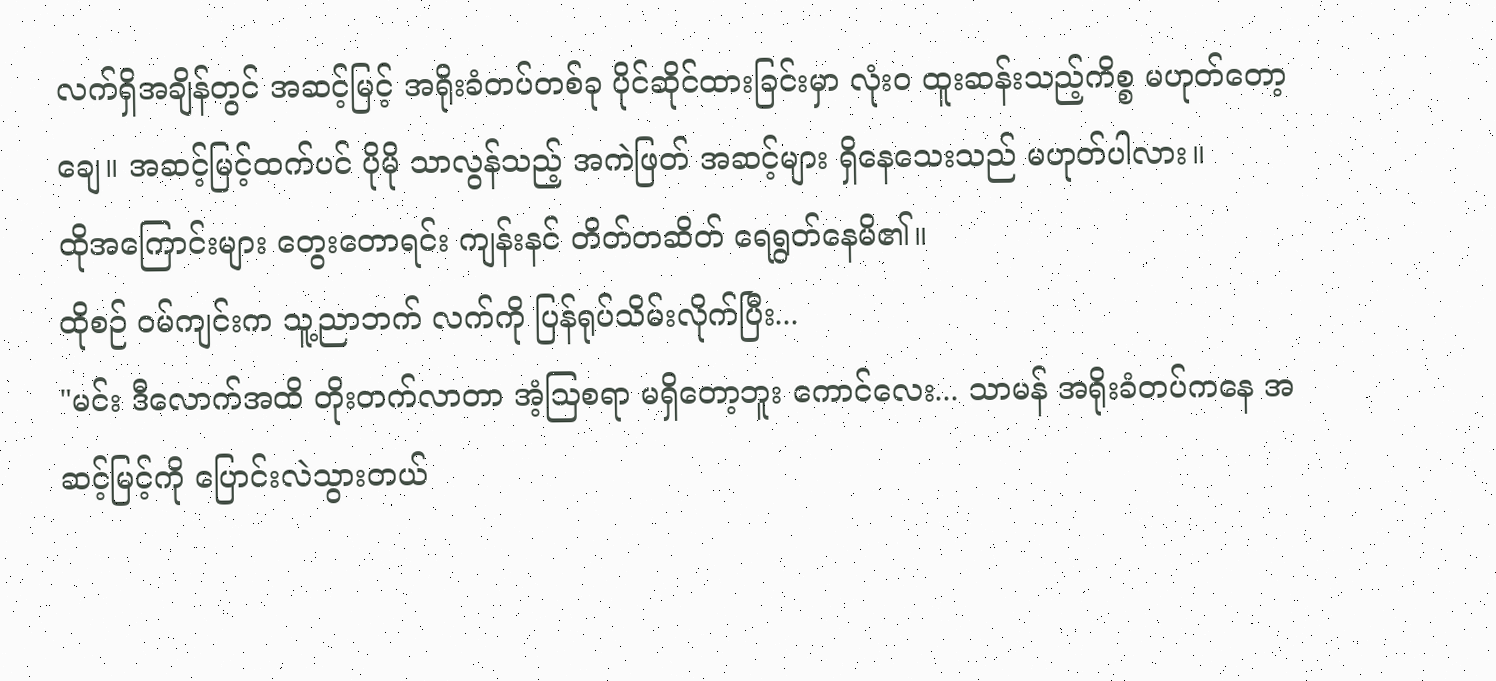လက်ရှိအချိန်တွင် အဆင့်မြင့် အရိုးခံတပ်တစ်ခု ပိုင်ဆိုင်ထားခြင်းမှာ လုံးဝ ထူးဆန်းသည့်ကိစ္စ မဟုတ်တော့ချေ။ အဆင့်မြင့်ထက်ပင် ပိုမို သာလွန်သည့် အကဲဖြတ် အဆင့်များ ရှိနေသေးသည် မဟုတ်ပါလား။
ထိုအကြောင်းများ တွေးတောရင်း ကျန်းနင် တိတ်တဆိတ် ရေရွတ်နေမိ၏။
ထိုစဉ် ဝမ်ကျင်းက သူ့ညာဘက် လက်ကို ပြန်ရုပ်သိမ်းလိုက်ပြီး...
"မင်း ဒီလောက်အထိ တိုးတက်လာတာ အံ့ဩစရာ မရှိတော့ဘူး ကောင်လေး... သာမန် အရိုးခံတပ်ကနေ အဆင့်မြင့်ကို ပြောင်းလဲသွားတယ်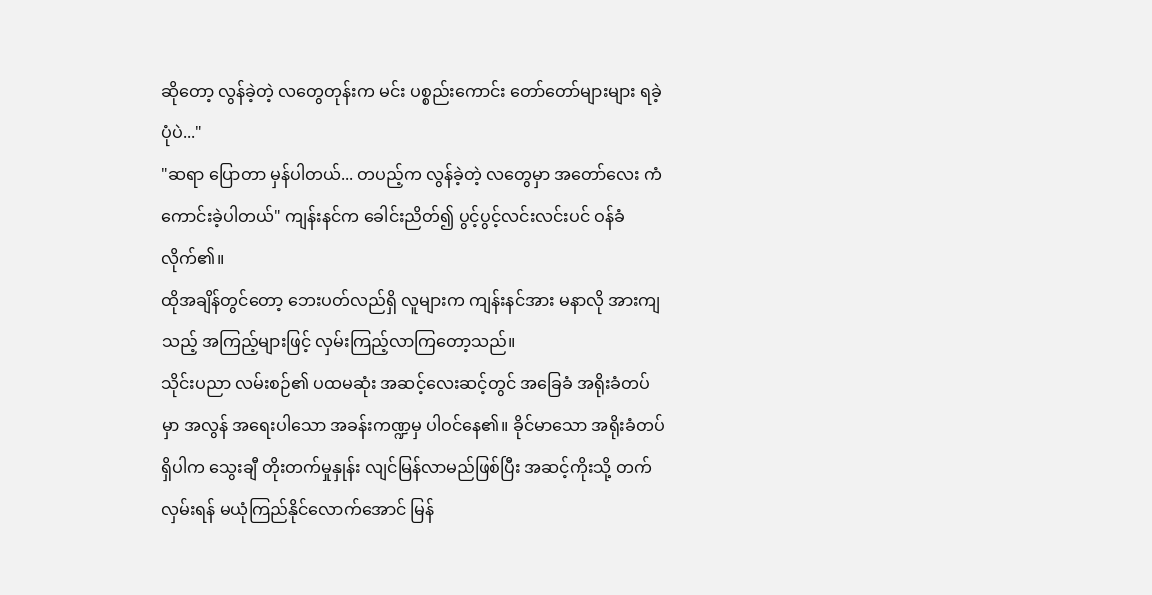ဆိုတော့ လွန်ခဲ့တဲ့ လတွေတုန်းက မင်း ပစ္စည်းကောင်း တော်တော်များများ ရခဲ့ပုံပဲ..."
"ဆရာ ပြောတာ မှန်ပါတယ်... တပည့်က လွန်ခဲ့တဲ့ လတွေမှာ အတော်လေး ကံကောင်းခဲ့ပါတယ်" ကျန်းနင်က ခေါင်းညိတ်၍ ပွင့်ပွင့်လင်းလင်းပင် ဝန်ခံလိုက်၏။
ထိုအချိန်တွင်တော့ ဘေးပတ်လည်ရှိ လူများက ကျန်းနင်အား မနာလို အားကျသည့် အကြည့်များဖြင့် လှမ်းကြည့်လာကြတော့သည်။
သိုင်းပညာ လမ်းစဉ်၏ ပထမဆုံး အဆင့်လေးဆင့်တွင် အခြေခံ အရိုးခံတပ်မှာ အလွန် အရေးပါသော အခန်းကဏ္ဍမှ ပါဝင်နေ၏။ ခိုင်မာသော အရိုးခံတပ်ရှိပါက သွေးချီ တိုးတက်မှုနှုန်း လျင်မြန်လာမည်ဖြစ်ပြီး အဆင့်ကိုးသို့ တက်လှမ်းရန် မယုံကြည်နိုင်လောက်အောင် မြန်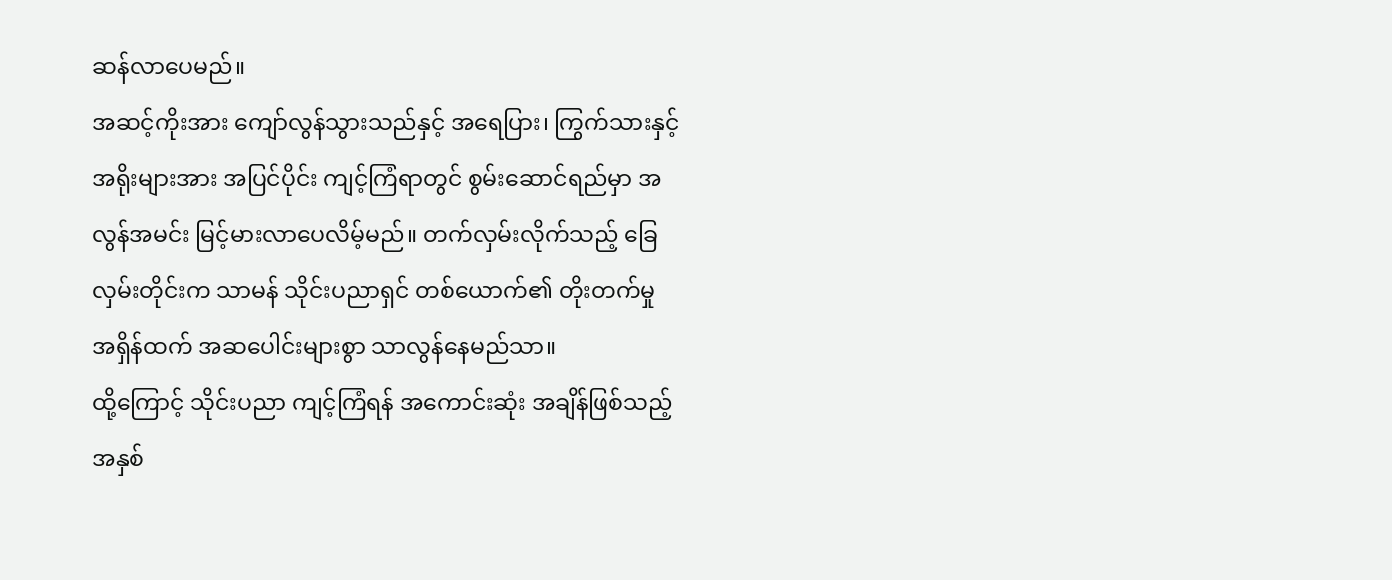ဆန်လာပေမည်။
အဆင့်ကိုးအား ကျော်လွန်သွားသည်နှင့် အရေပြား၊ ကြွက်သားနှင့် အရိုးများအား အပြင်ပိုင်း ကျင့်ကြံရာတွင် စွမ်းဆောင်ရည်မှာ အလွန်အမင်း မြင့်မားလာပေလိမ့်မည်။ တက်လှမ်းလိုက်သည့် ခြေလှမ်းတိုင်းက သာမန် သိုင်းပညာရှင် တစ်ယောက်၏ တိုးတက်မှု အရှိန်ထက် အဆပေါင်းများစွာ သာလွန်နေမည်သာ။
ထို့ကြောင့် သိုင်းပညာ ကျင့်ကြံရန် အကောင်းဆုံး အချိန်ဖြစ်သည့် အနှစ်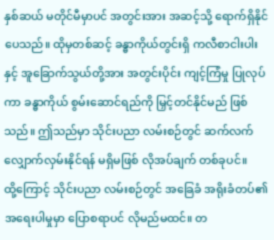နှစ်ဆယ် မတိုင်မီမှာပင် အတွင်းအား အဆင့်သို့ ရောက်ရှိနိုင်ပေသည်။ ထိုမှတစ်ဆင့် ခန္ဓာကိုယ်တွင်းရှိ ကလီစာငါးပါးနှင့် အူခြောက်သွယ်တို့အား အတွင်းပိုင်း ကျင့်ကြံမှု ပြုလုပ်ကာ ခန္ဓာကိုယ် စွမ်းဆောင်ရည်ကို မြှင့်တင်နိုင်မည် ဖြစ်သည်။ ဤသည်မှာ သိုင်းပညာ လမ်းစဉ်တွင် ဆက်လက် လျှောက်လှမ်းနိုင်ရန် မရှိမဖြစ် လိုအပ်ချက် တစ်ခုပင်။
ထို့ကြောင့် သိုင်းပညာ လမ်းစဉ်တွင် အခြေခံ အရိုးခံတပ်၏ အရေးပါမှုမှာ ပြောစရာပင် လိုမည်မထင်။ တ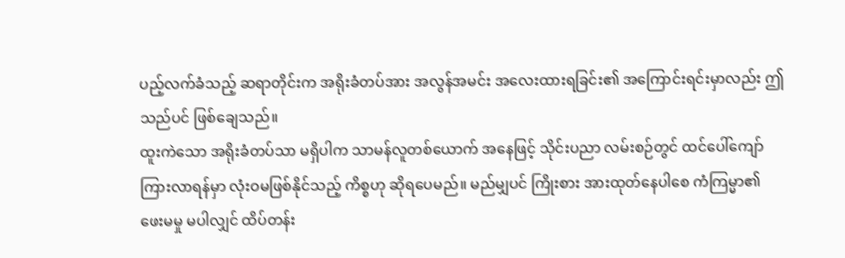ပည့်လက်ခံသည့် ဆရာတိုင်းက အရိုးခံတပ်အား အလွန်အမင်း အလေးထားရခြင်း၏ အကြောင်းရင်းမှာလည်း ဤသည်ပင် ဖြစ်ချေသည်။
ထူးကဲသော အရိုးခံတပ်သာ မရှိပါက သာမန်လူတစ်ယောက် အနေဖြင့် သိုင်းပညာ လမ်းစဉ်တွင် ထင်ပေါ်ကျော်ကြားလာရန်မှာ လုံးဝမဖြစ်နိုင်သည့် ကိစ္စဟု ဆိုရပေမည်။ မည်မျှပင် ကြိုးစား အားထုတ်နေပါစေ ကံကြမ္မာ၏ ဖေးမမှု မပါလျှင် ထိပ်တန်း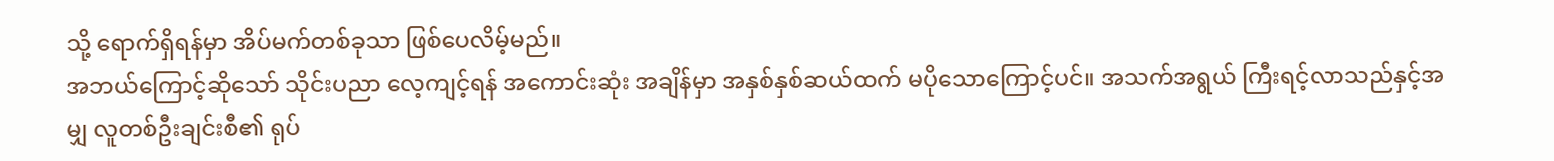သို့ ရောက်ရှိရန်မှာ အိပ်မက်တစ်ခုသာ ဖြစ်ပေလိမ့်မည်။
အဘယ်ကြောင့်ဆိုသော် သိုင်းပညာ လေ့ကျင့်ရန် အကောင်းဆုံး အချိန်မှာ အနှစ်နှစ်ဆယ်ထက် မပိုသောကြောင့်ပင်။ အသက်အရွယ် ကြီးရင့်လာသည်နှင့်အမျှ လူတစ်ဦးချင်းစီ၏ ရုပ်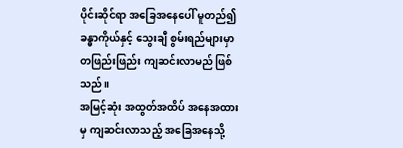ပိုင်းဆိုင်ရာ အခြေအနေပေါ် မူတည်၍ ခန္ဓာကိုယ်နှင့် သွေးချီ စွမ်းရည်များမှာ တဖြည်းဖြည်း ကျဆင်းလာမည် ဖြစ်သည်။
အမြင့်ဆုံး အထွတ်အထိပ် အနေအထားမှ ကျဆင်းလာသည့် အခြေအနေသို့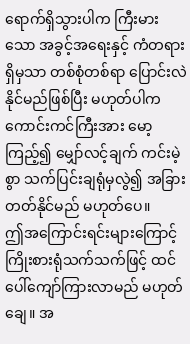ရောက်ရှိသွားပါက ကြီးမားသော အခွင့်အရေးနှင့် ကံတရား ရှိမှသာ တစ်စုံတစ်ရာ ပြောင်းလဲနိုင်မည်ဖြစ်ပြီး မဟုတ်ပါက ကောင်းကင်ကြီးအား မော့ကြည့်၍ မျှော်လင့်ချက် ကင်းမဲ့စွာ သက်ပြင်းချရုံမှလွဲ၍ အခြားတတ်နိုင်မည် မဟုတ်ပေ။
ဤအကြောင်းရင်းများကြောင့် ကြိုးစားရုံသက်သက်ဖြင့် ထင်ပေါ်ကျော်ကြားလာမည် မဟုတ်ချေ။ အ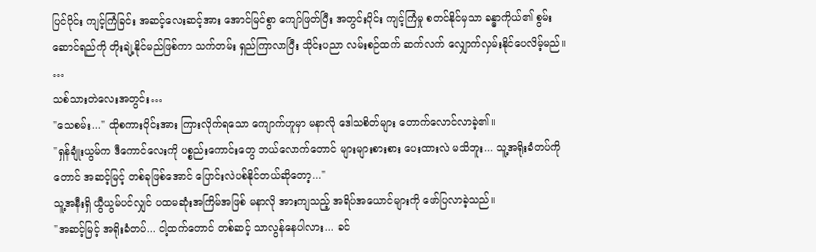ပြင်ပိုင်း ကျင့်ကြံခြင်း အဆင့်လေးဆင့်အား အောင်မြင်စွာ ကျော်ဖြတ်ပြီး အတွင်းပိုင်း ကျင့်ကြံမှု စတင်နိုင်မှသာ ခန္ဓာကိုယ်၏ စွမ်းဆောင်ရည်ကို တိုးချဲ့နိုင်မည်ဖြစ်ကာ သက်တမ်း ရှည်ကြာလာပြီး သိုင်းပညာ လမ်းစဉ်ထက် ဆက်လက် လျှောက်လှမ်းနိုင်ပေလိမ့်မည်။
…
သစ်သားတဲလေးအတွင်း…
"သေစမ်း..." ထိုစကားဝိုင်းအား ကြားလိုက်ရသော ကျောက်ဟူမှာ မနာလို ဒေါသစိတ်များ တောက်လောင်လာခဲ့၏။
"ရှန်ချုံးယွမ်က ဒီကောင်လေးကို ပစ္စည်းကောင်းတွေ ဘယ်လောက်တောင် များများစားစား ပေးထားလဲ မသိဘူး... သူ့အရိုးခံတပ်ကိုတောင် အဆင့်မြင့် တစ်ခုဖြစ်အောင် ပြောင်းလဲပစ်နိုင်တယ်ဆိုတော့..."
သူ့အနီးရှိ ယွီယွမ်ပင်လျှင် ပထမဆုံးအကြိမ်အဖြစ် မနာလို အားကျသည့် အရိပ်အယောင်များကို ဖော်ပြလာခဲ့သည်။
"အဆင့်မြင့် အရိုးခံတပ်... ငါ့ထက်တောင် တစ်ဆင့် သာလွန်နေပါလား... ခင်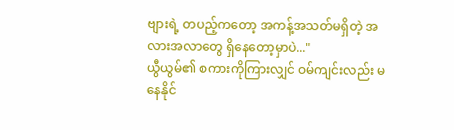ဗျားရဲ့ တပည့်ကတော့ အကန့်အသတ်မရှိတဲ့ အလားအလာတွေ ရှိနေတော့မှာပဲ..."
ယွီယွမ်၏ စကားကိုကြားလျှင် ဝမ်ကျင်းလည်း မနေနိုင်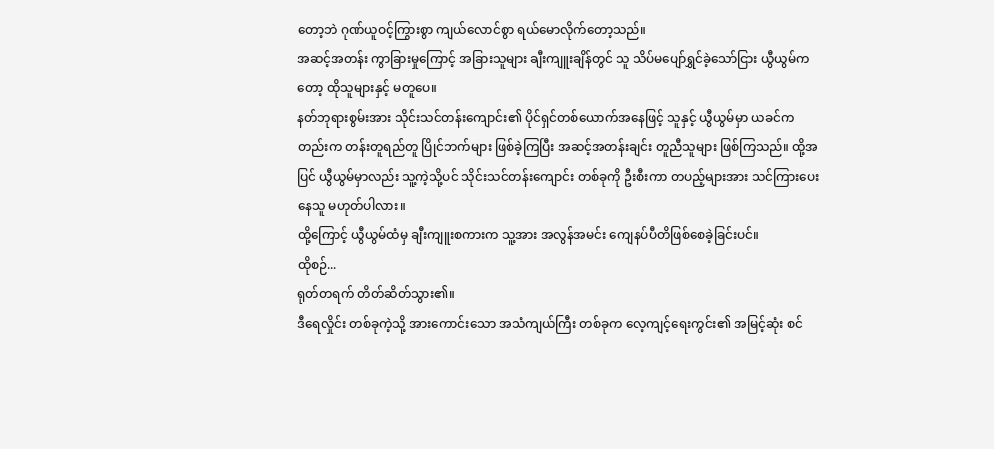တော့ဘဲ ဂုဏ်ယူဝင့်ကြွားစွာ ကျယ်လောင်စွာ ရယ်မောလိုက်တော့သည်။
အဆင့်အတန်း ကွာခြားမှုကြောင့် အခြားသူများ ချီးကျူးချိန်တွင် သူ သိပ်မပျော်ရွှင်ခဲ့သော်ငြား ယွီယွမ်ကတော့ ထိုသူများနှင့် မတူပေ။
နတ်ဘုရားစွမ်းအား သိုင်းသင်တန်းကျောင်း၏ ပိုင်ရှင်တစ်ယောက်အနေဖြင့် သူနှင့် ယွီယွမ်မှာ ယခင်ကတည်းက တန်းတူရည်တူ ပြိုင်ဘက်များ ဖြစ်ခဲ့ကြပြီး အဆင့်အတန်းချင်း တူညီသူများ ဖြစ်ကြသည်။ ထို့အပြင် ယွီယွမ်မှာလည်း သူ့ကဲ့သို့ပင် သိုင်းသင်တန်းကျောင်း တစ်ခုကို ဦးစီးကာ တပည့်များအား သင်ကြားပေးနေသူ မဟုတ်ပါလား။
ထို့ကြောင့် ယွီယွမ်ထံမှ ချီးကျူးစကားက သူ့အား အလွန်အမင်း ကျေနပ်ပီတိဖြစ်စေခဲ့ခြင်းပင်။
ထိုစဉ်...
ရုတ်တရက် တိတ်ဆိတ်သွား၏။
ဒီရေလှိုင်း တစ်ခုကဲ့သို့ အားကောင်းသော အသံကျယ်ကြီး တစ်ခုက လေ့ကျင့်ရေးကွင်း၏ အမြင့်ဆုံး စင်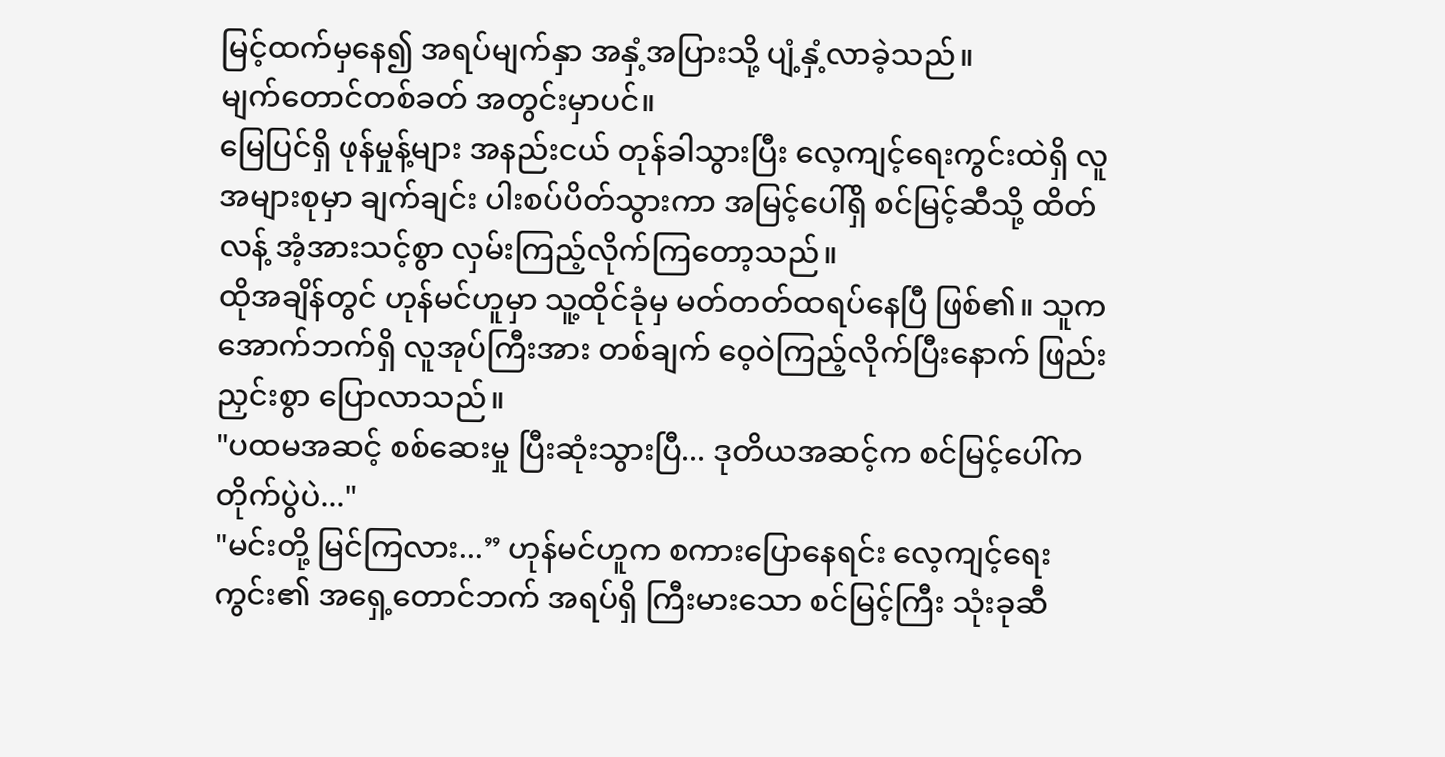မြင့်ထက်မှနေ၍ အရပ်မျက်နှာ အနှံ့အပြားသို့ ပျံ့နှံ့လာခဲ့သည်။
မျက်တောင်တစ်ခတ် အတွင်းမှာပင်။
မြေပြင်ရှိ ဖုန်မှုန့်များ အနည်းငယ် တုန်ခါသွားပြီး လေ့ကျင့်ရေးကွင်းထဲရှိ လူအများစုမှာ ချက်ချင်း ပါးစပ်ပိတ်သွားကာ အမြင့်ပေါ်ရှိ စင်မြင့်ဆီသို့ ထိတ်လန့် အံ့အားသင့်စွာ လှမ်းကြည့်လိုက်ကြတော့သည်။
ထိုအချိန်တွင် ဟုန်မင်ဟူမှာ သူ့ထိုင်ခုံမှ မတ်တတ်ထရပ်နေပြီ ဖြစ်၏။ သူက အောက်ဘက်ရှိ လူအုပ်ကြီးအား တစ်ချက် ဝေ့ဝဲကြည့်လိုက်ပြီးနောက် ဖြည်းညှင်းစွာ ပြောလာသည်။
"ပထမအဆင့် စစ်ဆေးမှု ပြီးဆုံးသွားပြီ... ဒုတိယအဆင့်က စင်မြင့်ပေါ်က တိုက်ပွဲပဲ..."
"မင်းတို့ မြင်ကြလား...” ဟုန်မင်ဟူက စကားပြောနေရင်း လေ့ကျင့်ရေးကွင်း၏ အရှေ့တောင်ဘက် အရပ်ရှိ ကြီးမားသော စင်မြင့်ကြီး သုံးခုဆီ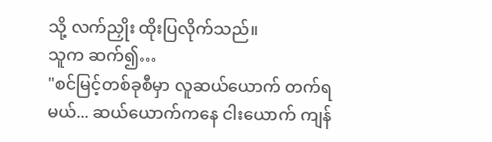သို့ လက်ညှိုး ထိုးပြလိုက်သည်။
သူက ဆက်၍…
"စင်မြင့်တစ်ခုစီမှာ လူဆယ်ယောက် တက်ရမယ်... ဆယ်ယောက်ကနေ ငါးယောက် ကျန်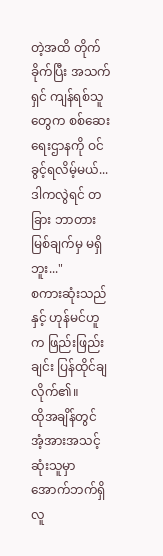တဲ့အထိ တိုက်ခိုက်ပြီး အသက်ရှင် ကျန်ရစ်သူတွေက စစ်ဆေးရေးဌာနကို ဝင်ခွင့်ရလိမ့်မယ်... ဒါကလွဲရင် တခြား ဘာတားမြစ်ချက်မှ မရှိဘူး..."
စကားဆုံးသည်နှင့် ဟုန်မင်ဟူက ဖြည်းဖြည်းချင်း ပြန်ထိုင်ချလိုက်၏။
ထိုအချိန်တွင် အံ့အားအသင့်ဆုံးသူမှာ အောက်ဘက်ရှိ လူ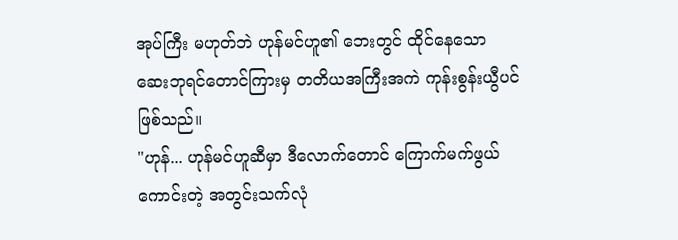အုပ်ကြီး မဟုတ်ဘဲ ဟုန်မင်ဟူ၏ ဘေးတွင် ထိုင်နေသော ဆေးဘုရင်တောင်ကြားမှ တတိယအကြီးအကဲ ကုန်းစွန်းယွီပင် ဖြစ်သည်။
"ဟုန်... ဟုန်မင်ဟူဆီမှာ ဒီလောက်တောင် ကြောက်မက်ဖွယ်ကောင်းတဲ့ အတွင်းသက်လုံ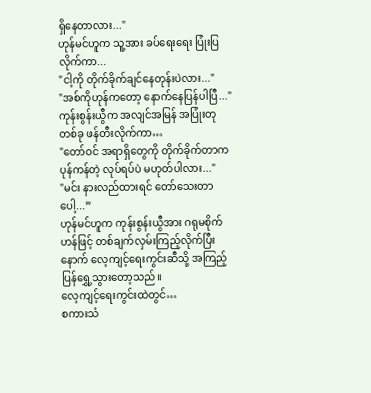ရှိနေတာလား..."
ဟုန်မင်ဟူက သူ့အား ခပ်ရေးရေး ပြုံးပြလိုက်ကာ...
"ငါ့ကို တိုက်ခိုက်ချင်နေတုန်းပဲလား..."
"အစ်ကိုဟုန်ကတော့ နောက်နေပြန်ပါပြီ..."
ကုန်းစွန်းယွီက အလျင်အမြန် အပြုံးတုတစ်ခု ဖန်တီးလိုက်ကာ…
"တော်ဝင် အရာရှိတွေကို တိုက်ခိုက်တာက ပုန်ကန်တဲ့ လုပ်ရပ်ပဲ မဟုတ်ပါလား..."
"မင်း နားလည်ထားရင် တော်သေးတာပေါ့...”
ဟုန်မင်ဟူက ကုန်းစွန်းယွီအား ဂရုမစိုက်ဟန်ဖြင့် တစ်ချက်လှမ်းကြည့်လိုက်ပြီးနောက် လေ့ကျင့်ရေးကွင်းဆီသို့ အကြည့် ပြန်ရွှေ့သွားတော့သည်။
လေ့ကျင့်ရေးကွင်းထဲတွင်…
စကားသံ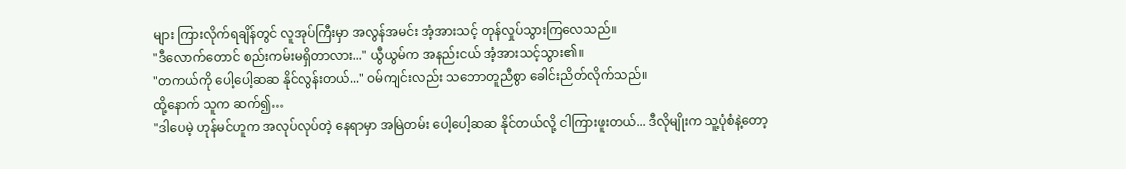များ ကြားလိုက်ရချိန်တွင် လူအုပ်ကြီးမှာ အလွန်အမင်း အံ့အားသင့် တုန်လှုပ်သွားကြလေသည်။
"ဒီလောက်တောင် စည်းကမ်းမရှိတာလား..." ယွီယွမ်က အနည်းငယ် အံ့အားသင့်သွား၏။
"တကယ်ကို ပေါ့ပေါ့ဆဆ နိုင်လွန်းတယ်..." ဝမ်ကျင်းလည်း သဘောတူညီစွာ ခေါင်းညိတ်လိုက်သည်။
ထို့နောက် သူက ဆက်၍…
"ဒါပေမဲ့ ဟုန်မင်ဟူက အလုပ်လုပ်တဲ့ နေရာမှာ အမြဲတမ်း ပေါ့ပေါ့ဆဆ နိုင်တယ်လို့ ငါကြားဖူးတယ်... ဒီလိုမျိုးက သူ့ပုံစံနဲ့တော့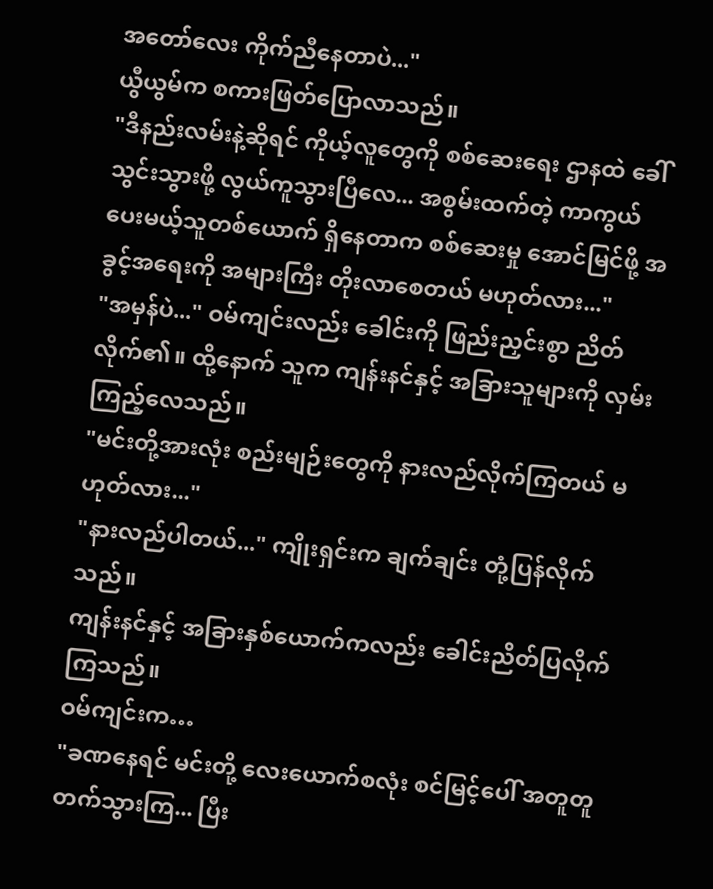အတော်လေး ကိုက်ညီနေတာပဲ..."
ယွီယွမ်က စကားဖြတ်ပြောလာသည်။
"ဒီနည်းလမ်းနဲ့ဆိုရင် ကိုယ့်လူတွေကို စစ်ဆေးရေး ဌာနထဲ ခေါ်သွင်းသွားဖို့ လွယ်ကူသွားပြီလေ... အစွမ်းထက်တဲ့ ကာကွယ်ပေးမယ့်သူတစ်ယောက် ရှိနေတာက စစ်ဆေးမှု အောင်မြင်ဖို့ အခွင့်အရေးကို အများကြီး တိုးလာစေတယ် မဟုတ်လား..."
"အမှန်ပဲ..." ဝမ်ကျင်းလည်း ခေါင်းကို ဖြည်းညှင်းစွာ ညိတ်လိုက်၏။ ထို့နောက် သူက ကျန်းနင်နှင့် အခြားသူများကို လှမ်းကြည့်လေသည်။
"မင်းတို့အားလုံး စည်းမျဉ်းတွေကို နားလည်လိုက်ကြတယ် မဟုတ်လား..."
"နားလည်ပါတယ်..." ကျိုးရှင်းက ချက်ချင်း တုံ့ပြန်လိုက်သည်။
ကျန်းနင်နှင့် အခြားနှစ်ယောက်ကလည်း ခေါင်းညိတ်ပြလိုက်ကြသည်။
ဝမ်ကျင်းက…
"ခဏနေရင် မင်းတို့ လေးယောက်စလုံး စင်မြင့်ပေါ် အတူတူ တက်သွားကြ... ပြီး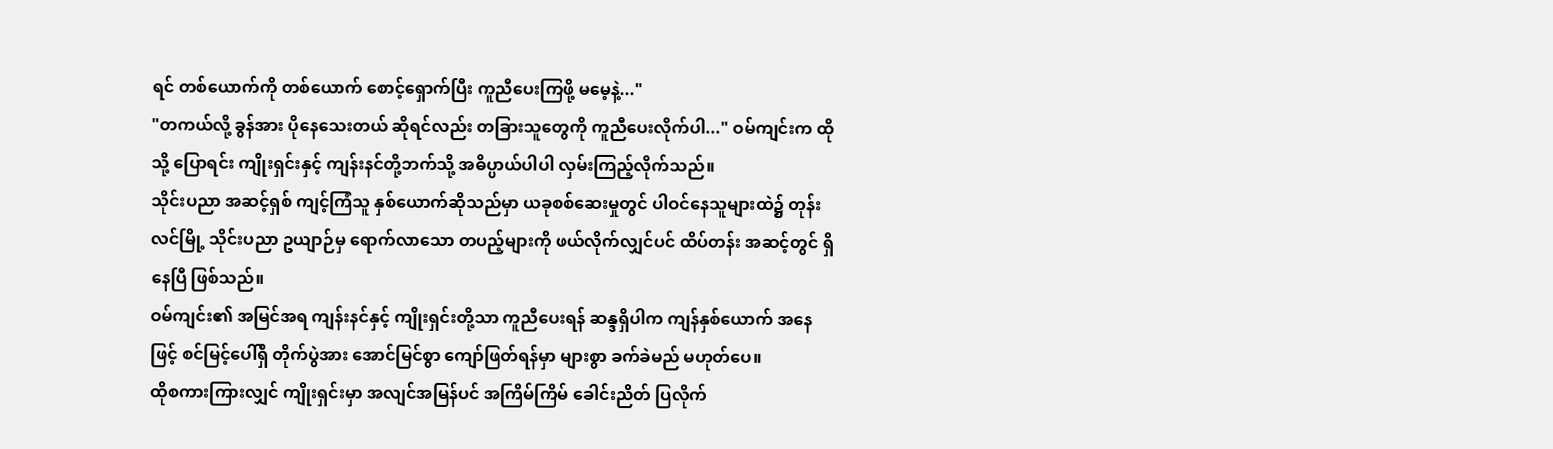ရင် တစ်ယောက်ကို တစ်ယောက် စောင့်ရှောက်ပြီး ကူညီပေးကြဖို့ မမေ့နဲ့..."
"တကယ်လို့ ခွန်အား ပိုနေသေးတယ် ဆိုရင်လည်း တခြားသူတွေကို ကူညီပေးလိုက်ပါ..." ဝမ်ကျင်းက ထိုသို့ ပြောရင်း ကျိုးရှင်းနှင့် ကျန်းနင်တို့ဘက်သို့ အဓိပ္ပာယ်ပါပါ လှမ်းကြည့်လိုက်သည်။
သိုင်းပညာ အဆင့်ရှစ် ကျင့်ကြံသူ နှစ်ယောက်ဆိုသည်မှာ ယခုစစ်ဆေးမှုတွင် ပါဝင်နေသူများထဲ၌ တုန်းလင်မြို့ သိုင်းပညာ ဥယျာဉ်မှ ရောက်လာသော တပည့်များကို ဖယ်လိုက်လျှင်ပင် ထိပ်တန်း အဆင့်တွင် ရှိနေပြီ ဖြစ်သည်။
ဝမ်ကျင်း၏ အမြင်အရ ကျန်းနင်နှင့် ကျိုးရှင်းတို့သာ ကူညီပေးရန် ဆန္ဒရှိပါက ကျန်နှစ်ယောက် အနေဖြင့် စင်မြင့်ပေါ်ရှိ တိုက်ပွဲအား အောင်မြင်စွာ ကျော်ဖြတ်ရန်မှာ များစွာ ခက်ခဲမည် မဟုတ်ပေ။
ထိုစကားကြားလျှင် ကျိုးရှင်းမှာ အလျင်အမြန်ပင် အကြိမ်ကြိမ် ခေါင်းညိတ် ပြလိုက်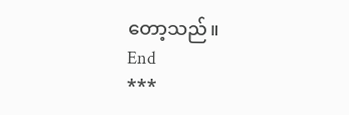တော့သည်။
End
***